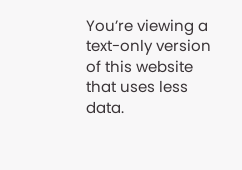You’re viewing a text-only version of this website that uses less data.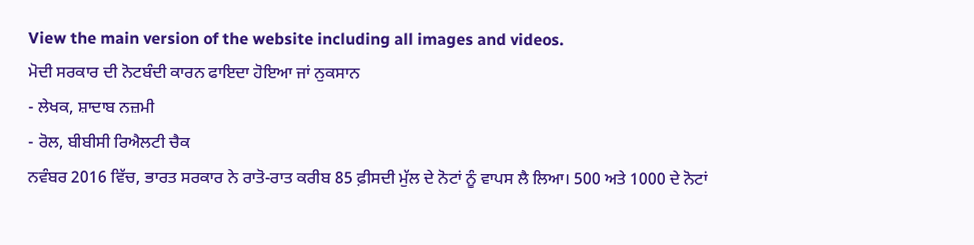View the main version of the website including all images and videos.
ਮੋਦੀ ਸਰਕਾਰ ਦੀ ਨੋਟਬੰਦੀ ਕਾਰਨ ਫਾਇਦਾ ਹੋਇਆ ਜਾਂ ਨੁਕਸਾਨ
- ਲੇਖਕ, ਸ਼ਾਦਾਬ ਨਜ਼ਮੀ
- ਰੋਲ, ਬੀਬੀਸੀ ਰਿਐਲਟੀ ਚੈਕ
ਨਵੰਬਰ 2016 ਵਿੱਚ, ਭਾਰਤ ਸਰਕਾਰ ਨੇ ਰਾਤੋ-ਰਾਤ ਕਰੀਬ 85 ਫ਼ੀਸਦੀ ਮੁੱਲ ਦੇ ਨੋਟਾਂ ਨੂੰ ਵਾਪਸ ਲੈ ਲਿਆ। 500 ਅਤੇ 1000 ਦੇ ਨੋਟਾਂ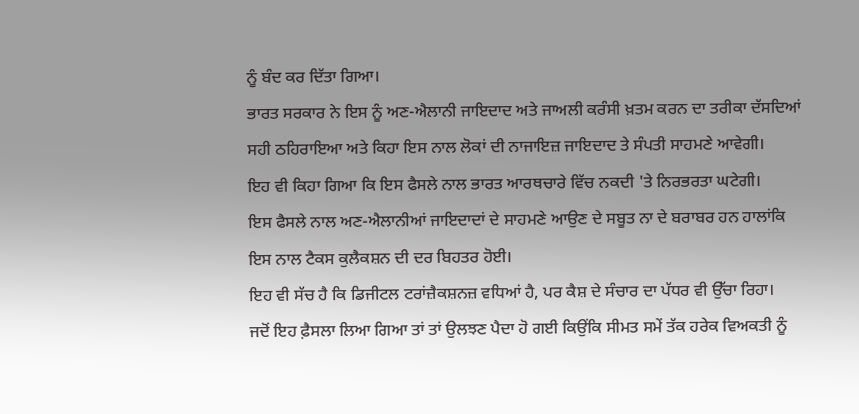ਨੂੰ ਬੰਦ ਕਰ ਦਿੱਤਾ ਗਿਆ।
ਭਾਰਤ ਸਰਕਾਰ ਨੇ ਇਸ ਨੂੰ ਅਣ-ਐਲਾਨੀ ਜਾਇਦਾਦ ਅਤੇ ਜਾਅਲੀ ਕਰੰਸੀ ਖ਼ਤਮ ਕਰਨ ਦਾ ਤਰੀਕਾ ਦੱਸਦਿਆਂ ਸਹੀ ਠਹਿਰਾਇਆ ਅਤੇ ਕਿਹਾ ਇਸ ਨਾਲ ਲੋਕਾਂ ਦੀ ਨਾਜਾਇਜ਼ ਜਾਇਦਾਦ ਤੇ ਸੰਪਤੀ ਸਾਹਮਣੇ ਆਵੇਗੀ।
ਇਹ ਵੀ ਕਿਹਾ ਗਿਆ ਕਿ ਇਸ ਫੈਸਲੇ ਨਾਲ ਭਾਰਤ ਆਰਥਚਾਰੇ ਵਿੱਚ ਨਕਦੀ 'ਤੇ ਨਿਰਭਰਤਾ ਘਟੇਗੀ।
ਇਸ ਫੈਸਲੇ ਨਾਲ ਅਣ-ਐਲਾਨੀਆਂ ਜਾਇਦਾਦਾਂ ਦੇ ਸਾਹਮਣੇ ਆਉਣ ਦੇ ਸਬੂਤ ਨਾ ਦੇ ਬਰਾਬਰ ਹਨ ਹਾਲਾਂਕਿ ਇਸ ਨਾਲ ਟੈਕਸ ਕੁਲੈਕਸ਼ਨ ਦੀ ਦਰ ਬਿਹਤਰ ਹੋਈ।
ਇਹ ਵੀ ਸੱਚ ਹੈ ਕਿ ਡਿਜੀਟਲ ਟਰਾਂਜ਼ੈਕਸ਼ਨਜ਼ ਵਧਿਆਂ ਹੈ, ਪਰ ਕੈਸ਼ ਦੇ ਸੰਚਾਰ ਦਾ ਪੱਧਰ ਵੀ ਉੱਚਾ ਰਿਹਾ।
ਜਦੋਂ ਇਹ ਫ਼ੈਸਲਾ ਲਿਆ ਗਿਆ ਤਾਂ ਤਾਂ ਉਲਝਣ ਪੈਦਾ ਹੋ ਗਈ ਕਿਉਂਕਿ ਸੀਮਤ ਸਮੇਂ ਤੱਕ ਹਰੇਕ ਵਿਅਕਤੀ ਨੂੰ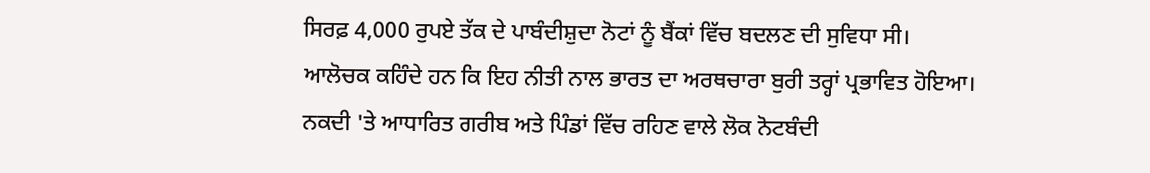ਸਿਰਫ਼ 4,000 ਰੁਪਏ ਤੱਕ ਦੇ ਪਾਬੰਦੀਸ਼ੁਦਾ ਨੋਟਾਂ ਨੂੰ ਬੈਂਕਾਂ ਵਿੱਚ ਬਦਲਣ ਦੀ ਸੁਵਿਧਾ ਸੀ।
ਆਲੋਚਕ ਕਹਿੰਦੇ ਹਨ ਕਿ ਇਹ ਨੀਤੀ ਨਾਲ ਭਾਰਤ ਦਾ ਅਰਥਚਾਰਾ ਬੁਰੀ ਤਰ੍ਹਾਂ ਪ੍ਰਭਾਵਿਤ ਹੋਇਆ।
ਨਕਦੀ 'ਤੇ ਆਧਾਰਿਤ ਗਰੀਬ ਅਤੇ ਪਿੰਡਾਂ ਵਿੱਚ ਰਹਿਣ ਵਾਲੇ ਲੋਕ ਨੋਟਬੰਦੀ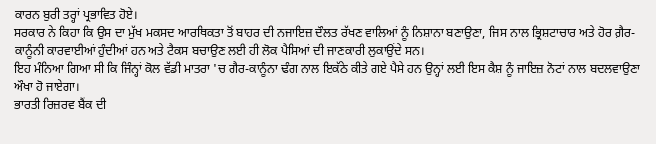ਕਾਰਨ ਬੁਰੀ ਤਰ੍ਹਾਂ ਪ੍ਰਭਾਵਿਤ ਹੋਏ।
ਸਰਕਾਰ ਨੇ ਕਿਹਾ ਕਿ ਉਸ ਦਾ ਮੁੱਖ ਮਕਸਦ ਆਰਥਿਕਤਾ ਤੋਂ ਬਾਹਰ ਦੀ ਨਜਾਇਜ਼ ਦੌਲਤ ਰੱਖਣ ਵਾਲਿਆਂ ਨੂੰ ਨਿਸ਼ਾਨਾ ਬਣਾਉਣਾ, ਜਿਸ ਨਾਲ ਭ੍ਰਿਸ਼ਟਾਚਾਰ ਅਤੇ ਹੋਰ ਗ਼ੈਰ-ਕਾਨੂੰਨੀ ਕਾਰਵਾਈਆਂ ਹੁੰਦੀਆਂ ਹਨ ਅਤੇ ਟੈਕਸ ਬਚਾਉਣ ਲਈ ਹੀ ਲੋਕ ਪੈਸਿਆਂ ਦੀ ਜਾਣਕਾਰੀ ਲੁਕਾਉਂਦੇ ਸਨ।
ਇਹ ਮੰਨਿਆ ਗਿਆ ਸੀ ਕਿ ਜਿੰਨ੍ਹਾਂ ਕੋਲ ਵੱਡੀ ਮਾਤਰਾ 'ਚ ਗੈਰ-ਕਾਨੂੰਨਾ ਢੰਗ ਨਾਲ ਇਕੱਠੇ ਕੀਤੇ ਗਏ ਪੈਸੇ ਹਨ ਉਨ੍ਹਾਂ ਲਈ ਇਸ ਕੈਸ਼ ਨੂੰ ਜਾਇਜ਼ ਨੋਟਾਂ ਨਾਲ ਬਦਲਵਾਉਣਾ ਔਖਾ ਹੋ ਜਾਏਗਾ।
ਭਾਰਤੀ ਰਿਜ਼ਰਵ ਬੈਂਕ ਦੀ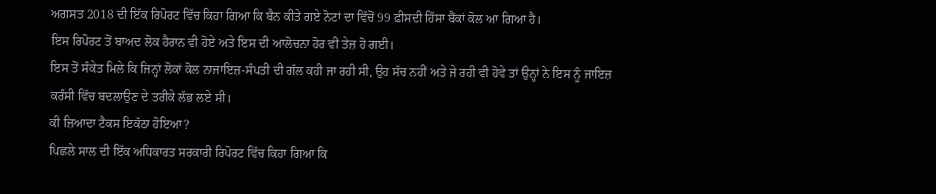ਅਗਸਤ 2018 ਦੀ ਇੱਕ ਰਿਪੋਰਟ ਵਿੱਚ ਕਿਹਾ ਗਿਆ ਕਿ ਬੈਨ ਕੀਤੇ ਗਏ ਨੋਟਾਂ ਦਾ ਵਿੱਚੋਂ 99 ਫ਼ੀਸਦੀ ਹਿੱਸਾ ਬੈਂਕਾਂ ਕੋਲ ਆ ਗਿਆ ਹੈ।
ਇਸ ਰਿਪੋਰਟ ਤੋਂ ਬਾਅਦ ਲੋਕ ਹੈਰਾਨ ਵੀ ਹੋਏ ਅਤੇ ਇਸ ਦੀ ਆਲੋਚਨਾ ਹੋਰ ਵੀ ਤੇਜ਼ ਹੋ ਗਈ।
ਇਸ ਤੋਂ ਸੰਕੇਤ ਮਿਲੇ ਕਿ ਜਿਨ੍ਹਾਂ ਲੋਕਾਂ ਕੋਲ ਨਾਜਾਇਜ਼-ਸੰਪਤੀ ਦੀ ਗੱਲ ਕਹੀ ਜਾ ਰਹੀ ਸੀ, ਉਹ ਸੱਚ ਨਹੀਂ ਅਤੇ ਜੇ ਰਹੀ ਵੀ ਹੋਵੇ ਤਾਂ ਉਨ੍ਹਾਂ ਨੇ ਇਸ ਨੂੰ ਜਾਇਜ਼ ਕਰੰਸੀ ਵਿੱਚ ਬਦਲਾਉਣ ਦੇ ਤਰੀਕੇ ਲੱਭ ਲਏ ਸੀ।
ਕੀ ਜ਼ਿਆਦਾ ਟੈਕਸ ਇਕੱਠਾ ਹੋਇਆ?
ਪਿਛਲੇ ਸਾਲ ਦੀ ਇੱਕ ਅਧਿਕਾਰਤ ਸਰਕਾਰੀ ਰਿਪੋਰਟ ਵਿੱਚ ਕਿਹਾ ਗਿਆ ਕਿ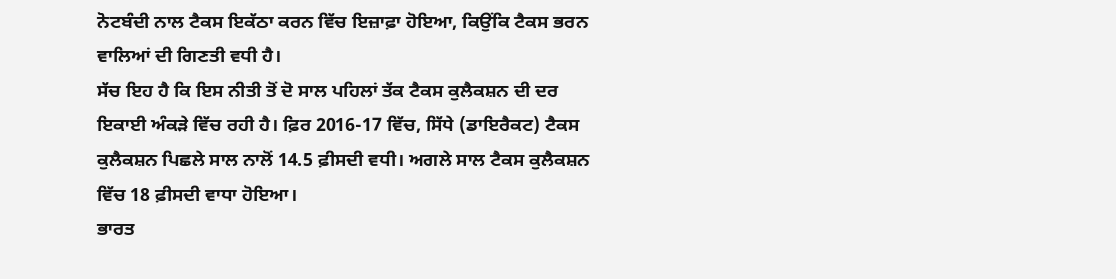ਨੋਟਬੰਦੀ ਨਾਲ ਟੈਕਸ ਇਕੱਠਾ ਕਰਨ ਵਿੱਚ ਇਜ਼ਾਫ਼ਾ ਹੋਇਆ, ਕਿਉਂਕਿ ਟੈਕਸ ਭਰਨ ਵਾਲਿਆਂ ਦੀ ਗਿਣਤੀ ਵਧੀ ਹੈ।
ਸੱਚ ਇਹ ਹੈ ਕਿ ਇਸ ਨੀਤੀ ਤੋਂ ਦੋ ਸਾਲ ਪਹਿਲਾਂ ਤੱਕ ਟੈਕਸ ਕੁਲੈਕਸ਼ਨ ਦੀ ਦਰ ਇਕਾਈ ਅੰਕੜੇ ਵਿੱਚ ਰਹੀ ਹੈ। ਫ਼ਿਰ 2016-17 ਵਿੱਚ, ਸਿੱਧੇ (ਡਾਇਰੈਕਟ) ਟੈਕਸ ਕੁਲੈਕਸ਼ਨ ਪਿਛਲੇ ਸਾਲ ਨਾਲੋਂ 14.5 ਫ਼ੀਸਦੀ ਵਧੀ। ਅਗਲੇ ਸਾਲ ਟੈਕਸ ਕੁਲੈਕਸ਼ਨ ਵਿੱਚ 18 ਫ਼ੀਸਦੀ ਵਾਧਾ ਹੋਇਆ।
ਭਾਰਤ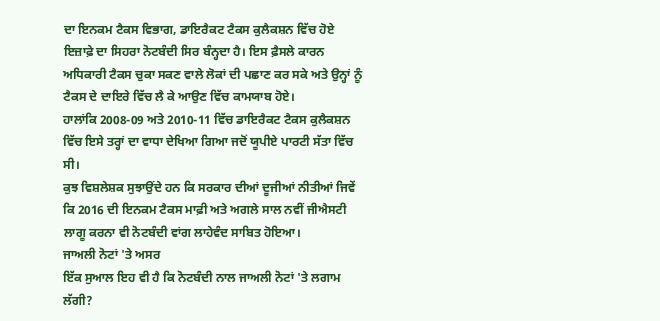ਦਾ ਇਨਕਮ ਟੈਕਸ ਵਿਭਾਗ, ਡਾਇਰੈਕਟ ਟੈਕਸ ਕੁਲੈਕਸ਼ਨ ਵਿੱਚ ਹੋਏ ਇਜ਼ਾਫ਼ੇ ਦਾ ਸਿਹਰਾ ਨੋਟਬੰਦੀ ਸਿਰ ਬੰਨ੍ਹਦਾ ਹੈ। ਇਸ ਫ਼ੈਸਲੇ ਕਾਰਨ ਅਧਿਕਾਰੀ ਟੈਕਸ ਚੁਕਾ ਸਕਣ ਵਾਲੇ ਲੋਕਾਂ ਦੀ ਪਛਾਣ ਕਰ ਸਕੇ ਅਤੇ ਉਨ੍ਹਾਂ ਨੂੰ ਟੈਕਸ ਦੇ ਦਾਇਰੇ ਵਿੱਚ ਲੈ ਕੇ ਆਉਣ ਵਿੱਚ ਕਾਮਯਾਬ ਹੋਏ।
ਹਾਲਾਂਕਿ 2008-09 ਅਤੇ 2010-11 ਵਿੱਚ ਡਾਇਰੈਕਟ ਟੈਕਸ ਕੁਲੈਕਸ਼ਨ ਵਿੱਚ ਇਸੇ ਤਰ੍ਹਾਂ ਦਾ ਵਾਧਾ ਦੇਖਿਆ ਗਿਆ ਜਦੋਂ ਯੂਪੀਏ ਪਾਰਟੀ ਸੱਤਾ ਵਿੱਚ ਸੀ।
ਕੁਝ ਵਿਸ਼ਲੇਸ਼ਕ ਸੁਝਾਉਂਦੇ ਹਨ ਕਿ ਸਰਕਾਰ ਦੀਆਂ ਦੂਜੀਆਂ ਨੀਤੀਆਂ ਜਿਵੇਂ ਕਿ 2016 ਦੀ ਇਨਕਮ ਟੈਕਸ ਮਾਫ਼ੀ ਅਤੇ ਅਗਲੇ ਸਾਲ ਨਵੀਂ ਜੀਐਸਟੀ ਲਾਗੂ ਕਰਨਾ ਵੀ ਨੋਟਬੰਦੀ ਵਾਂਗ ਲਾਹੇਵੰਦ ਸਾਬਿਤ ਹੋਇਆ।
ਜਾਅਲੀ ਨੋਟਾਂ 'ਤੇ ਅਸਰ
ਇੱਕ ਸੁਆਲ ਇਹ ਵੀ ਹੈ ਕਿ ਨੋਟਬੰਦੀ ਨਾਲ ਜਾਅਲੀ ਨੋਟਾਂ 'ਤੇ ਲਗਾਮ ਲੱਗੀ?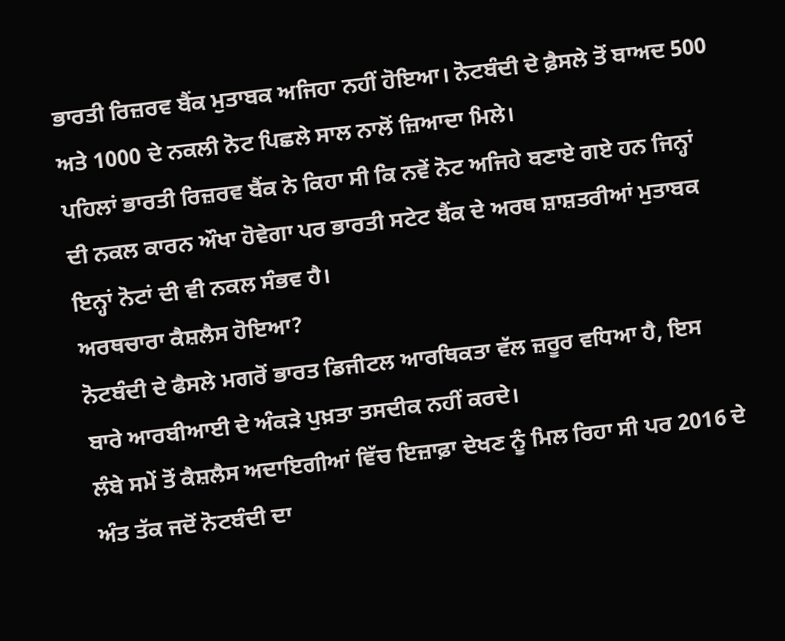ਭਾਰਤੀ ਰਿਜ਼ਰਵ ਬੈਂਕ ਮੁਤਾਬਕ ਅਜਿਹਾ ਨਹੀਂ ਹੋਇਆ। ਨੋਟਬੰਦੀ ਦੇ ਫ਼ੈਸਲੇ ਤੋਂ ਬਾਅਦ 500 ਅਤੇ 1000 ਦੇ ਨਕਲੀ ਨੋਟ ਪਿਛਲੇ ਸਾਲ ਨਾਲੋਂ ਜ਼ਿਆਦਾ ਮਿਲੇ।
ਪਹਿਲਾਂ ਭਾਰਤੀ ਰਿਜ਼ਰਵ ਬੈਂਕ ਨੇ ਕਿਹਾ ਸੀ ਕਿ ਨਵੇਂ ਨੋਟ ਅਜਿਹੇ ਬਣਾਏ ਗਏ ਹਨ ਜਿਨ੍ਹਾਂ ਦੀ ਨਕਲ ਕਾਰਨ ਔਖਾ ਹੋਵੇਗਾ ਪਰ ਭਾਰਤੀ ਸਟੇਟ ਬੈਂਕ ਦੇ ਅਰਥ ਸ਼ਾਸ਼ਤਰੀਆਂ ਮੁਤਾਬਕ ਇਨ੍ਹਾਂ ਨੋਟਾਂ ਦੀ ਵੀ ਨਕਲ ਸੰਭਵ ਹੈ।
ਅਰਥਚਾਰਾ ਕੈਸ਼ਲੈਸ ਹੋਇਆ?
ਨੋਟਬੰਦੀ ਦੇ ਫੈਸਲੇ ਮਗਰੋਂ ਭਾਰਤ ਡਿਜੀਟਲ ਆਰਥਿਕਤਾ ਵੱਲ ਜ਼ਰੂਰ ਵਧਿਆ ਹੈ, ਇਸ ਬਾਰੇ ਆਰਬੀਆਈ ਦੇ ਅੰਕੜੇ ਪੁਖ਼ਤਾ ਤਸਦੀਕ ਨਹੀਂ ਕਰਦੇ।
ਲੰਬੇ ਸਮੇਂ ਤੋਂ ਕੈਸ਼ਲੈਸ ਅਦਾਇਗੀਆਂ ਵਿੱਚ ਇਜ਼ਾਫ਼ਾ ਦੇਖਣ ਨੂੰ ਮਿਲ ਰਿਹਾ ਸੀ ਪਰ 2016 ਦੇ ਅੰਤ ਤੱਕ ਜਦੋਂ ਨੋਟਬੰਦੀ ਦਾ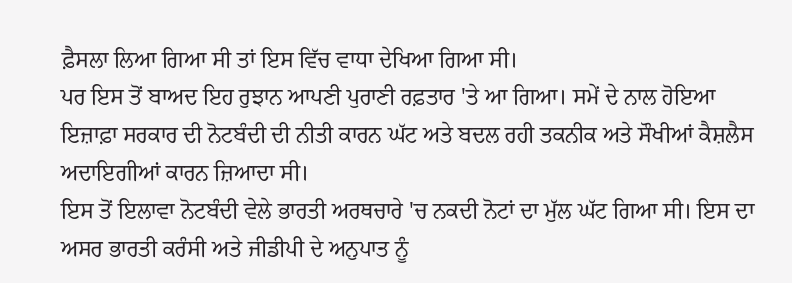ਫ਼ੈਸਲਾ ਲਿਆ ਗਿਆ ਸੀ ਤਾਂ ਇਸ ਵਿੱਚ ਵਾਧਾ ਦੇਖਿਆ ਗਿਆ ਸੀ।
ਪਰ ਇਸ ਤੋਂ ਬਾਅਦ ਇਹ ਰੁਝਾਨ ਆਪਣੀ ਪੁਰਾਣੀ ਰਫ਼ਤਾਰ 'ਤੇ ਆ ਗਿਆ। ਸਮੇਂ ਦੇ ਨਾਲ ਹੋਇਆ ਇਜ਼ਾਫ਼ਾ ਸਰਕਾਰ ਦੀ ਨੋਟਬੰਦੀ ਦੀ ਨੀਤੀ ਕਾਰਨ ਘੱਟ ਅਤੇ ਬਦਲ ਰਹੀ ਤਕਨੀਕ ਅਤੇ ਸੌਖੀਆਂ ਕੈਸ਼ਲੈਸ ਅਦਾਇਗੀਆਂ ਕਾਰਨ ਜ਼ਿਆਦਾ ਸੀ।
ਇਸ ਤੋਂ ਇਲਾਵਾ ਨੋਟਬੰਦੀ ਵੇਲੇ ਭਾਰਤੀ ਅਰਥਚਾਰੇ 'ਚ ਨਕਦੀ ਨੋਟਾਂ ਦਾ ਮੁੱਲ ਘੱਟ ਗਿਆ ਸੀ। ਇਸ ਦਾ ਅਸਰ ਭਾਰਤੀ ਕਰੰਸੀ ਅਤੇ ਜੀਡੀਪੀ ਦੇ ਅਨੁਪਾਤ ਨੂੰ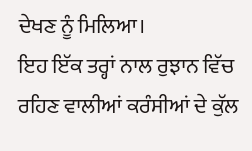ਦੇਖਣ ਨੂੰ ਮਿਲਿਆ।
ਇਹ ਇੱਕ ਤਰ੍ਹਾਂ ਨਾਲ ਰੁਝਾਨ ਵਿੱਚ ਰਹਿਣ ਵਾਲੀਆਂ ਕਰੰਸੀਆਂ ਦੇ ਕੁੱਲ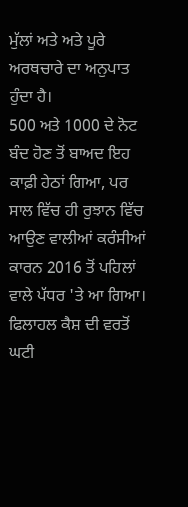ਮੁੱਲਾਂ ਅਤੇ ਅਤੇ ਪੂਰੇ ਅਰਥਚਾਰੇ ਦਾ ਅਨੁਪਾਤ ਹੁੰਦਾ ਹੈ।
500 ਅਤੇ 1000 ਦੇ ਨੋਟ ਬੰਦ ਹੋਣ ਤੋਂ ਬਾਅਦ ਇਹ ਕਾਫ਼ੀ ਹੇਠਾਂ ਗਿਆ, ਪਰ ਸਾਲ ਵਿੱਚ ਹੀ ਰੁਝਾਨ ਵਿੱਚ ਆਉਣ ਵਾਲੀਆਂ ਕਰੰਸੀਆਂ ਕਾਰਨ 2016 ਤੋਂ ਪਹਿਲਾਂ ਵਾਲੇ ਪੱਧਰ 'ਤੇ ਆ ਗਿਆ।
ਫਿਲਾਹਲ ਕੈਸ਼ ਦੀ ਵਰਤੋਂ ਘਟੀ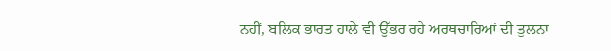ਨਹੀਂ, ਬਲਿਕ ਭਾਰਤ ਹਾਲੇ ਵੀ ਉੱਭਰ ਰਹੇ ਅਰਥਚਾਰਿਆਂ ਦੀ ਤੁਲਨਾ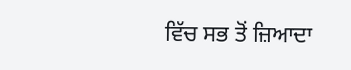ਵਿੱਚ ਸਭ ਤੋਂ ਜ਼ਿਆਦਾ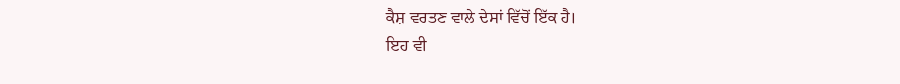ਕੈਸ਼ ਵਰਤਣ ਵਾਲੇ ਦੇਸਾਂ ਵਿੱਚੋਂ ਇੱਕ ਹੈ।
ਇਹ ਵੀ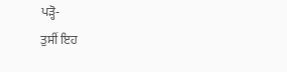ਪੜ੍ਹੋ-
ਤੁਸੀਂ ਇਹ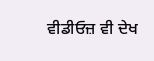ਵੀਡੀਓਜ਼ ਵੀ ਦੇਖ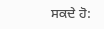ਸਕਦੇ ਹੋ: